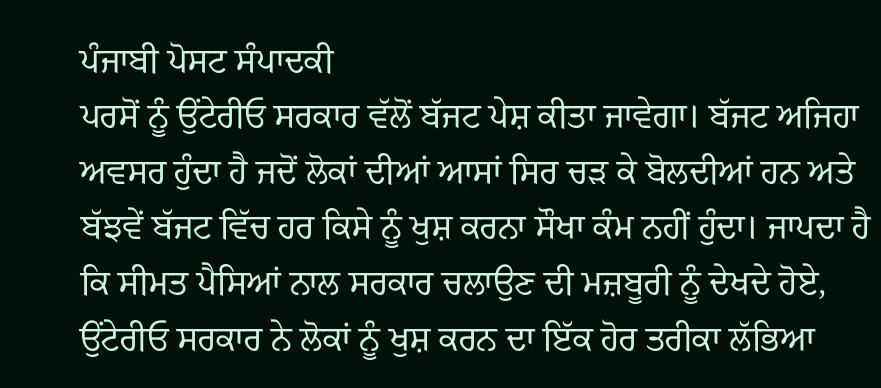ਪੰਜਾਬੀ ਪੋਸਟ ਸੰਪਾਦਕੀ
ਪਰਸੋਂ ਨੂੰ ਉਂਟੇਰੀਓ ਸਰਕਾਰ ਵੱਲੋਂ ਬੱਜਟ ਪੇਸ਼ ਕੀਤਾ ਜਾਵੇਗਾ। ਬੱਜਟ ਅਜਿਹਾ ਅਵਸਰ ਹੁੰਦਾ ਹੈ ਜਦੋਂ ਲੋਕਾਂ ਦੀਆਂ ਆਸਾਂ ਸਿਰ ਚੜ ਕੇ ਬੋਲਦੀਆਂ ਹਨ ਅਤੇ ਬੱਝਵੇਂ ਬੱਜਟ ਵਿੱਚ ਹਰ ਕਿਸੇ ਨੂੰ ਖੁਸ਼ ਕਰਨਾ ਸੌਖਾ ਕੰਮ ਨਹੀਂ ਹੁੰਦਾ। ਜਾਪਦਾ ਹੈ ਕਿ ਸੀਮਤ ਪੈਸਿਆਂ ਨਾਲ ਸਰਕਾਰ ਚਲਾਉਣ ਦੀ ਮਜ਼ਬੂਰੀ ਨੂੰ ਦੇਖਦੇ ਹੋਏ, ਉਂਟੇਰੀਓ ਸਰਕਾਰ ਨੇ ਲੋਕਾਂ ਨੂੰ ਖੁਸ਼ ਕਰਨ ਦਾ ਇੱਕ ਹੋਰ ਤਰੀਕਾ ਲੱਭਿਆ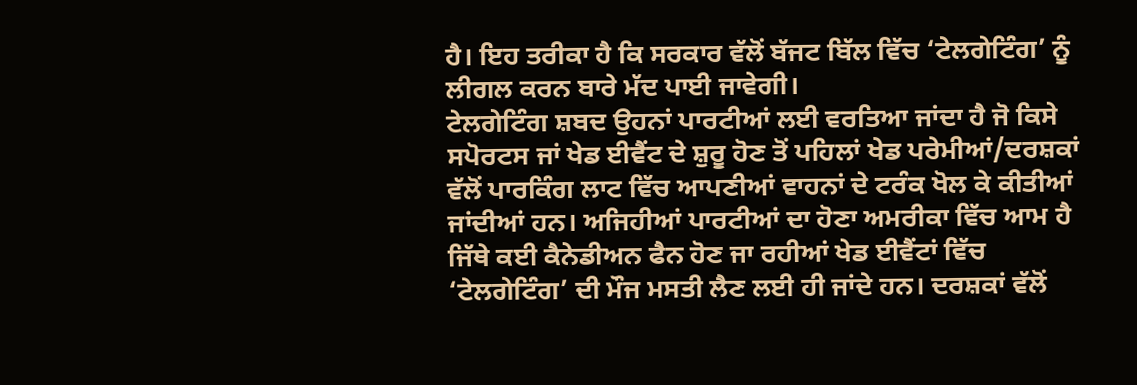ਹੈ। ਇਹ ਤਰੀਕਾ ਹੈ ਕਿ ਸਰਕਾਰ ਵੱਲੋਂ ਬੱਜਟ ਬਿੱਲ ਵਿੱਚ ‘ਟੇਲਗੇਟਿੰਗ’ ਨੂੰ ਲੀਗਲ ਕਰਨ ਬਾਰੇ ਮੱਦ ਪਾਈ ਜਾਵੇਗੀ।
ਟੇਲਗੇਟਿੰਗ ਸ਼ਬਦ ਉਹਨਾਂ ਪਾਰਟੀਆਂ ਲਈ ਵਰਤਿਆ ਜਾਂਦਾ ਹੈ ਜੋ ਕਿਸੇ ਸਪੋਰਟਸ ਜਾਂ ਖੇਡ ਈਵੈਂਟ ਦੇ ਸ਼ੁਰੂ ਹੋਣ ਤੋਂ ਪਹਿਲਾਂ ਖੇਡ ਪਰੇਮੀਆਂ/ਦਰਸ਼ਕਾਂ ਵੱਲੋਂ ਪਾਰਕਿੰਗ ਲਾਟ ਵਿੱਚ ਆਪਣੀਆਂ ਵਾਹਨਾਂ ਦੇ ਟਰੰਕ ਖੋਲ ਕੇ ਕੀਤੀਆਂ ਜਾਂਦੀਆਂ ਹਨ। ਅਜਿਹੀਆਂ ਪਾਰਟੀਆਂ ਦਾ ਹੋਣਾ ਅਮਰੀਕਾ ਵਿੱਚ ਆਮ ਹੈ ਜਿੱਥੇ ਕਈ ਕੈਨੇਡੀਅਨ ਫੈਨ ਹੋਣ ਜਾ ਰਹੀਆਂ ਖੇਡ ਈਵੈਂਟਾਂ ਵਿੱਚ ‘ਟੇਲਗੇਟਿੰਗ’ ਦੀ ਮੌਜ ਮਸਤੀ ਲੈਣ ਲਈ ਹੀ ਜਾਂਦੇ ਹਨ। ਦਰਸ਼ਕਾਂ ਵੱਲੋਂ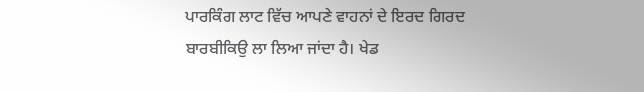ਪਾਰਕਿੰਗ ਲਾਟ ਵਿੱਚ ਆਪਣੇ ਵਾਹਨਾਂ ਦੇ ਇਰਦ ਗਿਰਦ ਬਾਰਬੀਕਿਉ ਲਾ ਲਿਆ ਜਾਂਦਾ ਹੈ। ਖੇਡ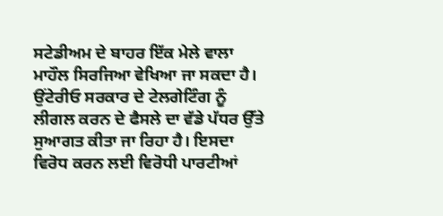ਸਟੇਡੀਅਮ ਦੇ ਬਾਹਰ ਇੱਕ ਮੇਲੇ ਵਾਲਾ ਮਾਹੌਲ ਸਿਰਜਿਆ ਵੇਖਿਆ ਜਾ ਸਕਦਾ ਹੈ।
ਉਂਟੇਰੀਓ ਸਰਕਾਰ ਦੇ ਟੇਲਗੇਟਿੰਗ ਨੂੰ ਲੀਗਲ ਕਰਨ ਦੇ ਫੈਸਲੇ ਦਾ ਵੱਡੇ ਪੱਧਰ ਉੱਤੇ ਸੁਆਗਤ ਕੀਤਾ ਜਾ ਰਿਹਾ ਹੈ। ਇਸਦਾ ਵਿਰੋਧ ਕਰਨ ਲਈ ਵਿਰੋਧੀ ਪਾਰਟੀਆਂ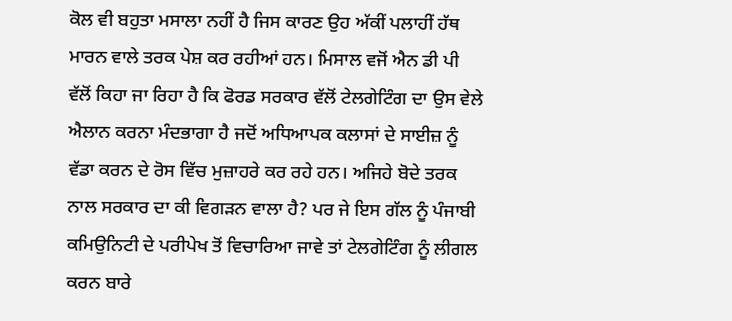ਕੋਲ ਵੀ ਬਹੁਤਾ ਮਸਾਲਾ ਨਹੀਂ ਹੈ ਜਿਸ ਕਾਰਣ ਉਹ ਅੱਕੀਂ ਪਲਾਹੀਂ ਹੱਥ ਮਾਰਨ ਵਾਲੇ ਤਰਕ ਪੇਸ਼ ਕਰ ਰਹੀਆਂ ਹਨ। ਮਿਸਾਲ ਵਜੋਂ ਐਨ ਡੀ ਪੀ ਵੱਲੋਂ ਕਿਹਾ ਜਾ ਰਿਹਾ ਹੈ ਕਿ ਫੋਰਡ ਸਰਕਾਰ ਵੱਲੋਂ ਟੇਲਗੇਟਿੰਗ ਦਾ ਉਸ ਵੇਲੇ ਐਲਾਨ ਕਰਨਾ ਮੰਦਭਾਗਾ ਹੈ ਜਦੋਂ ਅਧਿਆਪਕ ਕਲਾਸਾਂ ਦੇ ਸਾਈਜ਼ ਨੂੰ ਵੱਡਾ ਕਰਨ ਦੇ ਰੋਸ ਵਿੱਚ ਮੁਜ਼ਾਹਰੇ ਕਰ ਰਹੇ ਹਨ। ਅਜਿਹੇ ਬੋਦੇ ਤਰਕ ਨਾਲ ਸਰਕਾਰ ਦਾ ਕੀ ਵਿਗੜਨ ਵਾਲਾ ਹੈ? ਪਰ ਜੇ ਇਸ ਗੱਲ ਨੂੰ ਪੰਜਾਬੀ ਕਮਿਉਨਿਟੀ ਦੇ ਪਰੀਪੇਖ ਤੋਂ ਵਿਚਾਰਿਆ ਜਾਵੇ ਤਾਂ ਟੇਲਗੇਟਿੰਗ ਨੂੰ ਲੀਗਲ ਕਰਨ ਬਾਰੇ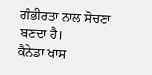ਗੰਭੀਰਤਾ ਨਾਲ ਸੋਚਣਾ ਬਣਦਾ ਹੈ।
ਕੈਨੇਡਾ ਖਾਸ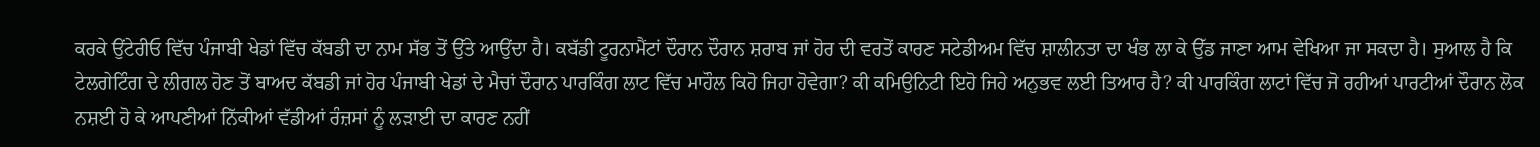ਕਰਕੇ ਉਂਟੇਰੀਓ ਵਿੱਚ ਪੰਜਾਬੀ ਖੇਡਾਂ ਵਿੱਚ ਕੱਬਡੀ ਦਾ ਨਾਮ ਸੱਭ ਤੋਂ ਉੱਤੇ ਆਉਂਦਾ ਹੈ। ਕਬੱਡੀ ਟੂਰਨਾਮੈਂਟਾਂ ਦੌਰਾਨ ਦੌਰਾਨ ਸ਼ਰਾਬ ਜਾਂ ਹੋਰ ਦੀ ਵਰਤੋਂ ਕਾਰਣ ਸਟੇਡੀਅਮ ਵਿੱਚ ਸ਼ਾਲੀਨਤਾ ਦਾ ਖੰਭ ਲਾ ਕੇ ਉੱਡ ਜਾਣਾ ਆਮ ਵੇਖਿਆ ਜਾ ਸਕਦਾ ਹੈ। ਸੁਆਲ ਹੈ ਕਿ ਟੇਲਗੇਟਿੰਗ ਦੇ ਲੀਗਲ ਹੋਣ ਤੋਂ ਬਾਅਦ ਕੱਬਡੀ ਜਾਂ ਹੋਰ ਪੰਜਾਬੀ ਖੇਡਾਂ ਦੇ ਮੈਚਾਂ ਦੌਰਾਨ ਪਾਰਕਿੰਗ ਲਾਟ ਵਿੱਚ ਮਾਹੌਲ ਕਿਹੋ ਜਿਹਾ ਹੋਵੇਗਾ? ਕੀ ਕਮਿਉਨਿਟੀ ਇਹੋ ਜਿਹੇ ਅਨੁਭਵ ਲਈ ਤਿਆਰ ਹੈ? ਕੀ ਪਾਰਕਿੰਗ ਲਾਟਾਂ ਵਿੱਚ ਜੋ ਰਹੀਆਂ ਪਾਰਟੀਆਂ ਦੌਰਾਨ ਲੋਕ ਨਸ਼ਈ ਹੋ ਕੇ ਆਪਣੀਆਂ ਨਿੱਕੀਆਂ ਵੱਡੀਆਂ ਰੰਜ਼ਸਾਂ ਨੂੰ ਲੜਾਈ ਦਾ ਕਾਰਣ ਨਹੀਂ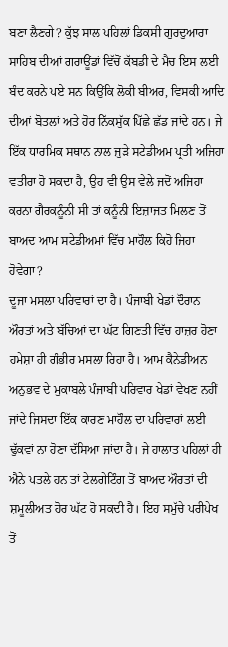ਬਣਾ ਲੈਣਗੇ? ਕੁੱਝ ਸਾਲ ਪਹਿਲਾਂ ਡਿਕਸੀ ਗੁਰਦੁਆਰਾ ਸਾਹਿਬ ਦੀਆਂ ਗਰਾਊਂਡਾਂ ਵਿੱਚੋਂ ਕੱਬਡੀ ਦੇ ਮੈਚ ਇਸ ਲਈ ਬੰਦ ਕਰਨੇ ਪਏ ਸਨ ਕਿਉਂਕਿ ਲੋਕੀ ਬੀਅਰ, ਵਿਸਕੀ ਆਦਿ ਦੀਆਂ ਬੋਤਲਾਂ ਅਤੇ ਹੋਰ ਨਿੱਕਸੁੱਕ ਪਿੱਛੇ ਛੱਡ ਜਾਂਦੇ ਹਨ। ਜੇ ਇੱਕ ਧਾਰਮਿਕ ਸਥਾਨ ਨਾਲ ਜੁੜੇ ਸਟੇਡੀਅਮ ਪ੍ਰਤੀ ਅਜਿਹਾ ਵਤੀਰਾ ਹੋ ਸਕਦਾ ਹੈ, ਉਹ ਵੀ ਉਸ ਵੇਲੇ ਜਦੋਂ ਅਜਿਹਾ ਕਰਨਾ ਗੈਰਕਨੂੰਨੀ ਸੀ ਤਾਂ ਕਨੂੰਨੀ ਇਜ਼ਾਜਤ ਮਿਲਣ ਤੋਂ ਬਾਅਦ ਆਮ ਸਟੇਡੀਅਮਾਂ ਵਿੱਚ ਮਾਹੌਲ ਕਿਹੋ ਜਿਹਾ ਹੋਵੇਗਾ?
ਦੂਜਾ ਮਸਲਾ ਪਰਿਵਾਰਾਂ ਦਾ ਹੈ। ਪੰਜਾਬੀ ਖੇਡਾਂ ਦੌਰਾਨ ਔਰਤਾਂ ਅਤੇ ਬੱਚਿਆਂ ਦਾ ਘੱਟ ਗਿਣਤੀ ਵਿੱਚ ਹਾਜ਼ਰ ਹੋਣਾ ਹਮੇਸ਼ਾ ਹੀ ਗੰਭੀਰ ਮਸਲਾ ਰਿਹਾ ਹੈ। ਆਮ ਕੈਨੇਡੀਅਨ ਅਨੁਭਵ ਦੇ ਮੁਕਾਬਲੇ ਪੰਜਾਬੀ ਪਰਿਵਾਰ ਖੇਡਾਂ ਵੇਖਣ ਨਹੀਂ ਜਾਂਦੇ ਜਿਸਦਾ ਇੱਕ ਕਾਰਣ ਮਾਹੌਲ ਦਾ ਪਰਿਵਾਰਾਂ ਲਈ ਢੁੱਕਵਾਂ ਨਾ ਹੋਣਾ ਦੱਸਿਆ ਜਾਂਦਾ ਹੈ। ਜੇ ਹਾਲਾਤ ਪਹਿਲਾਂ ਹੀ ਐਨੇ ਪਤਲੇ ਹਨ ਤਾਂ ਟੇਲਗੇਟਿੰਗ ਤੋਂ ਬਾਅਦ ਔਰਤਾਂ ਦੀ ਸ਼ਮੂਲੀਅਤ ਹੋਰ ਘੱਟ ਹੋ ਸਕਦੀ ਹੈ। ਇਹ ਸਮੁੱਚੇ ਪਰੀਪੇਖ ਤੋਂ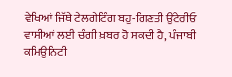ਵੇਖਿਆਂ ਜਿੱਥੇ ਟੇਲਗੇਟਿੰਗ ਬਹੁ-ਗਿਣਤੀ ਉਂਟੇਰੀਓ ਵਾਸੀਆਂ ਲਈ ਚੰਗੀ ਖ਼ਬਰ ਹੋ ਸਕਦੀ ਹੈ, ਪੰਜਾਬੀ ਕਮਿਉਨਿਟੀ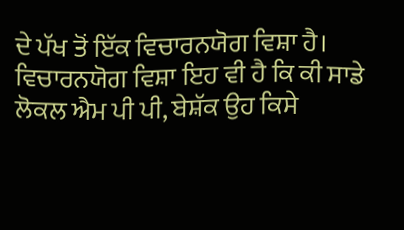ਦੇ ਪੱਖ ਤੋਂ ਇੱਕ ਵਿਚਾਰਨਯੋਗ ਵਿਸ਼ਾ ਹੈ। ਵਿਚਾਰਨਯੋਗ ਵਿਸ਼ਾ ਇਹ ਵੀ ਹੈ ਕਿ ਕੀ ਸਾਡੇ ਲੋਕਲ ਐਮ ਪੀ ਪੀ, ਬੇਸ਼ੱਕ ਉਹ ਕਿਸੇ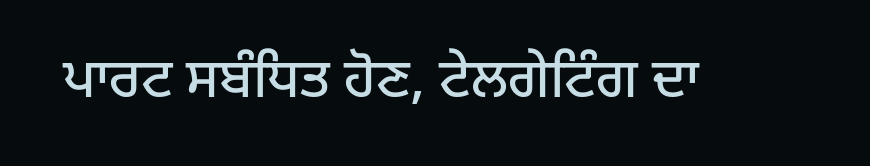ਪਾਰਟ ਸਬੰਧਿਤ ਹੋਣ, ਟੇਲਗੇਟਿੰਗ ਦਾ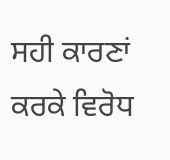ਸਹੀ ਕਾਰਣਾਂ ਕਰਕੇ ਵਿਰੋਧ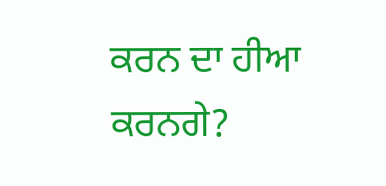ਕਰਨ ਦਾ ਹੀਆ ਕਰਨਗੇ?